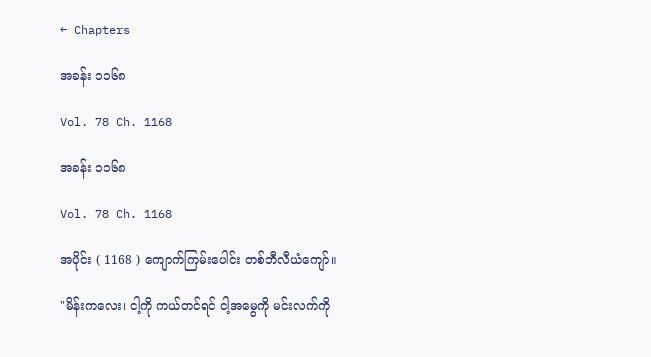← Chapters

အခန်း ၁၁၆၈

Vol. 78 Ch. 1168

အခန်း ၁၁၆၈

Vol. 78 Ch. 1168

အပိုင်း ( 1168 ) ကျောက်ကြမ်းပေါင်း တစ်ဘီလီယံကျော်။

"မိန်းကလေး၊ ငါ့ကို ကယ်တင်ရင် ငါ့အမွေကို မင်းလက်ကို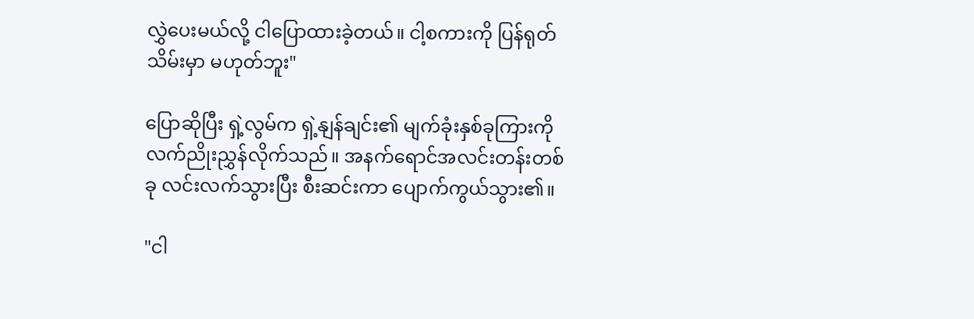လွှဲပေးမယ်လို့ ငါပြောထားခဲ့တယ်။ ငါ့စကားကို ပြန်ရုတ်သိမ်းမှာ မဟုတ်ဘူး"

ပြောဆိုပြီး ရှဲ့လွမ်က ရှဲ့နျန်ချင်း၏ မျက်ခုံးနှစ်ခုကြားကို လက်ညိုးညွှန်လိုက်သည်။ အနက်ရောင်အလင်းတန်းတစ်ခု လင်းလက်သွားပြီး စီးဆင်းကာ ပျောက်ကွယ်သွား၏။

"ငါ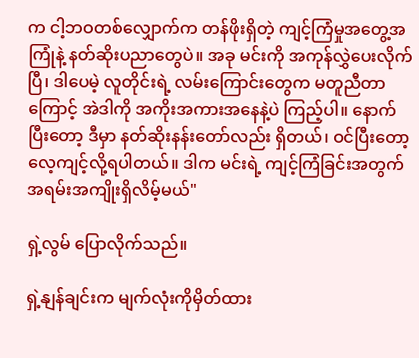က ငါ့ဘဝတစ်လျှောက်က တန်ဖိုးရှိတဲ့ ကျင့်ကြံမှုအတွေ့အကြုံနဲ့ နတ်ဆိုးပညာတွေပဲ။ အခု မင်းကို အကုန်လွှဲပေးလိုက်ပြီ၊ ဒါပေမဲ့ လူတိုင်းရဲ့ လမ်းကြောင်းတွေက မတူညီတာကြောင့် အဲဒါကို အကိုးအကားအနေနဲ့ပဲ ကြည့်ပါ။ နောက်ပြီးတော့ ဒီမှာ နတ်ဆိုးနန်းတော်လည်း ရှိတယ်၊ ဝင်ပြီးတော့ လေ့ကျင့်လို့ရပါတယ်။ ဒါက မင်းရဲ့ ကျင့်ကြံခြင်းအတွက် အရမ်းအကျိုးရှိလိမ့်မယ်"

ရှဲ့လွမ် ပြောလိုက်သည်။

ရှဲ့နျန်ချင်းက မျက်လုံးကိုမှိတ်ထား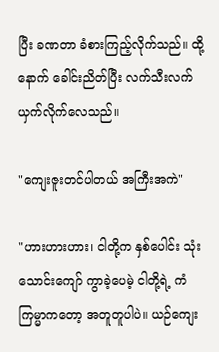ပြီး ခဏတာ ခံစားကြည့်လိုက်သည်။ ထို့နောက် ခေါင်းညိတ်ပြီး လက်သီးလက်ယှက်လိုက်လေသည်။

"ကျေးဇူးတင်ပါတယ် အကြီးအကဲ"

"ဟားဟားဟား၊ ငါတို့က နှစ်ပေါင်း သုံးသောင်းကျော် ကွာခဲ့ပေမဲ့ ငါတို့ရဲ့ ကံကြမ္မာကတော့ အတူတူပါပဲ။ ယဉ်ကျေး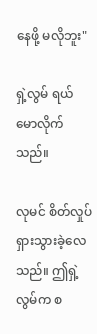နေဖို့ မလိုဘူး"

ရှဲ့လွမ် ရယ်မောလိုက်သည်။

လုမင် စိတ်လှုပ်ရှားသွားခဲ့လေသည်။ ဤရှဲ့လွမ်က စ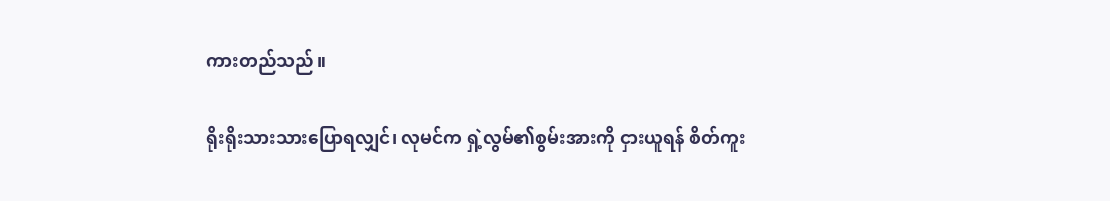ကားတည်သည်။

ရိုးရိုးသားသားပြောရလျှင်၊ လုမင်က ရှဲ့လွမ်၏စွမ်းအားကို ငှားယူရန် စိတ်ကူး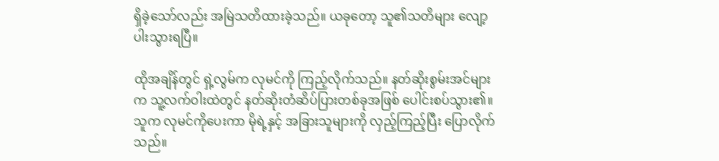ရှိခဲ့သော်လည်း အမြဲသတိထားခဲ့သည်။ ယခုတော့ သူ၏သတိများ လျော့ပါးသွားရပြီ။

ထိုအချိန်တွင် ရှဲ့လွမ်က လုမင်ကို ကြည့်လိုက်သည်။ နတ်ဆိုးစွမ်းအင်များက သူ့လက်ဝါးထဲတွင် နတ်ဆိုးတံဆိပ်ပြားတစ်ခုအဖြစ် ပေါင်းစပ်သွား၏။ သူက လုမင်ကိုပေးကာ မိုရဲ့နှင့် အခြားသူများကို လှည့်ကြည့်ပြီး ပြောလိုက်သည်။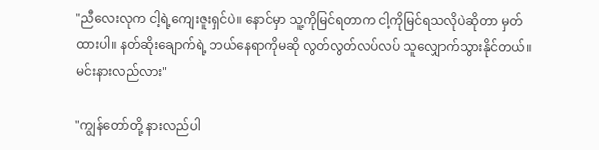"ညီလေးလုက ငါ့ရဲ့ကျေးဇူးရှင်ပဲ။ နောင်မှာ သူ့ကိုမြင်ရတာက ငါ့ကိုမြင်ရသလိုပဲဆိုတာ မှတ်ထားပါ။ နတ်ဆိုးချောက်ရဲ့ ဘယ်နေရာကိုမဆို လွတ်လွတ်လပ်လပ် သူလျှောက်သွားနိုင်တယ်။ မင်းနားလည်လား"

"ကျွန်တော်တို့ နားလည်ပါ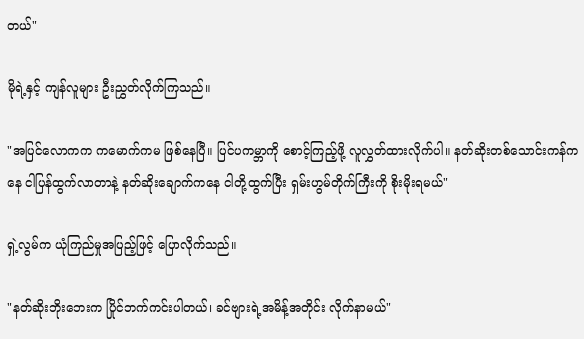တယ်"

မိုရဲ့နှင့် ကျန်လူများ ဦးညွှတ်လိုက်ကြသည်။

"အပြင်လောကက ကမောက်ကမ ဖြစ်နေပြီ။ ပြင်ပကမ္ဘာကို စောင့်ကြည့်ဖို့ လူလွှတ်ထားလိုက်ပါ။ နတ်ဆိုးတစ်သောင်းကန်ကနေ ငါပြန်ထွက်လာတာနဲ့ နတ်ဆိုးချောက်ကနေ ငါတို့ထွက်ပြီး ရှမ်းဟွမ်တိုက်ကြီးကို စိုးမိုးရမယ်"

ရှဲ့လွမ်က ယုံကြည်မှုအပြည့်ဖြင့် ပြောလိုက်သည်။

"နတ်ဆိုးဘိုးဘေးက ပြိုင်ဘက်ကင်းပါတယ်၊ ခင်‌ဗျားရဲ့အမိန့်အတိုင်း လိုက်နာမယ်"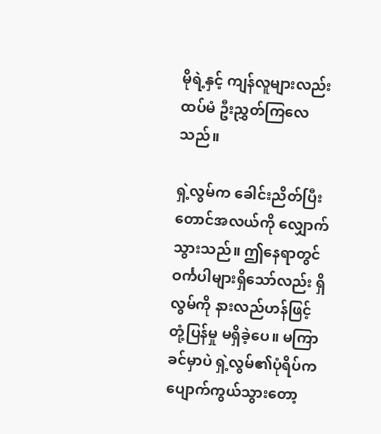မိုရဲ့နှင့် ကျန်လူများလည်း ထပ်မံ ဦးညွှတ်ကြလေသည်။

ရှဲ့လွမ်က ခေါင်းညိတ်ပြီး တောင်အလယ်ကို လျှောက်သွားသည်။ ဤနေရာတွင် ဝင်္ကပါများရှိသော်လည်း ရှိလွမ်ကို နားလည်ဟန်ဖြင့် တုံ့ပြန်မှု မရှိခဲ့ပေ။ မကြာခင်မှာပဲ ရှဲ့လွမ်၏ပုံရိပ်က ပျောက်ကွယ်သွားတော့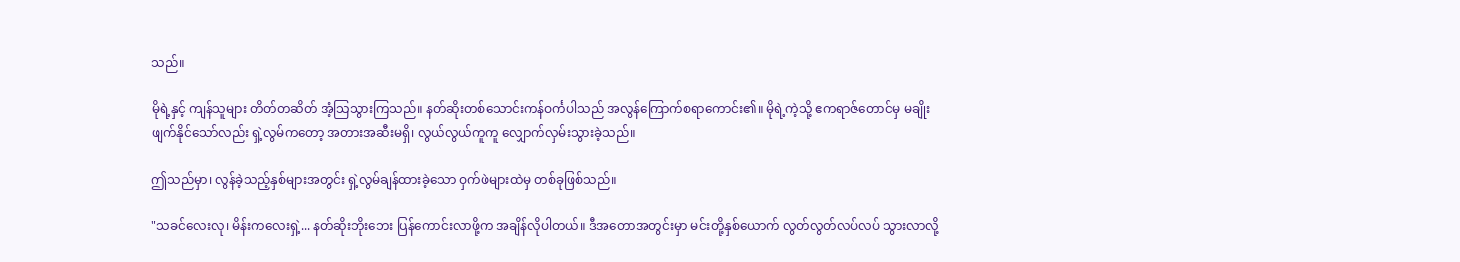သည်။

မိုရဲ့နှင့် ကျန်သူများ တိတ်တဆိတ် အံ့သြသွားကြသည်။ နတ်ဆိုးတစ်သောင်းကန်ဝင်္ကပါသည် အလွန်ကြောက်စရာကောင်း၏။ မိုရဲ့ကဲ့သို့ ဧကရာဇ်တောင်မှ မချိုးဖျက်နိုင်သော်လည်း ရှဲ့လွမ်ကတော့ အတားအဆီးမရှိ၊ လွယ်လွယ်ကူကူ လျှောက်လှမ်းသွားခဲ့သည်။

ဤသည်မှာ၊ လွန်ခဲ့သည့်နှစ်များအတွင်း ရှဲ့လွမ်ချန်ထားခဲ့သော ဝှက်ဖဲများထဲမှ တစ်ခုဖြစ်သည်။

"သခင်လေးလု၊ မိန်းကလေးရှဲ့... နတ်ဆိုးဘိုးဘေး ပြန်ကောင်းလာဖို့က အချိန်လိုပါတယ်။ ဒီအတောအတွင်းမှာ မင်းတို့နှစ်ယောက် လွတ်လွတ်လပ်လပ် သွားလာလို့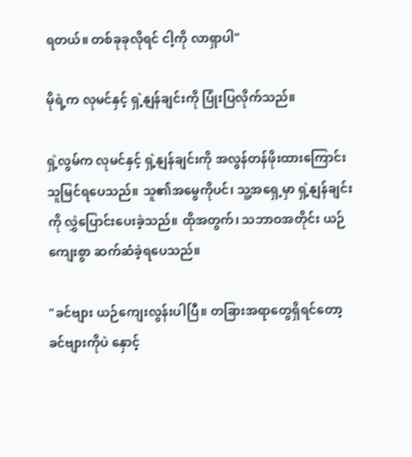ရတယ်။ တစ်ခုခုလိုရင် ငါ့ကို လာရှာပါ"

မိုရဲ့က လုမင်နှင့် ရှဲ့နျန်ချင်းကို ပြုံးပြလိုက်သည်။

ရှဲ့လွမ်က လုမင်နှင့် ရှဲ့နျန်ချင်းကို အလွန်တန်ဖိုးထားကြောင်း သူမြင်ရပေသည်။ သူ၏အမွေကိုပင်၊ သူ့အရှေ့မှာ ရှဲ့နျန်ချင်းကို လွှဲပြောင်းပေးခဲ့သည်။ ထိုအတွက်၊ သဘာဝအတိုင်း ယဉ်ကျေးစွာ ဆက်ဆံခဲ့ရပေသည်။

"ခင်ဗျား ယဉ်ကျေးလွန်းပါပြီ။ တခြားအရာတွေရှိရင်တော့ ခင်ဗျားကိုပဲ နှောင့်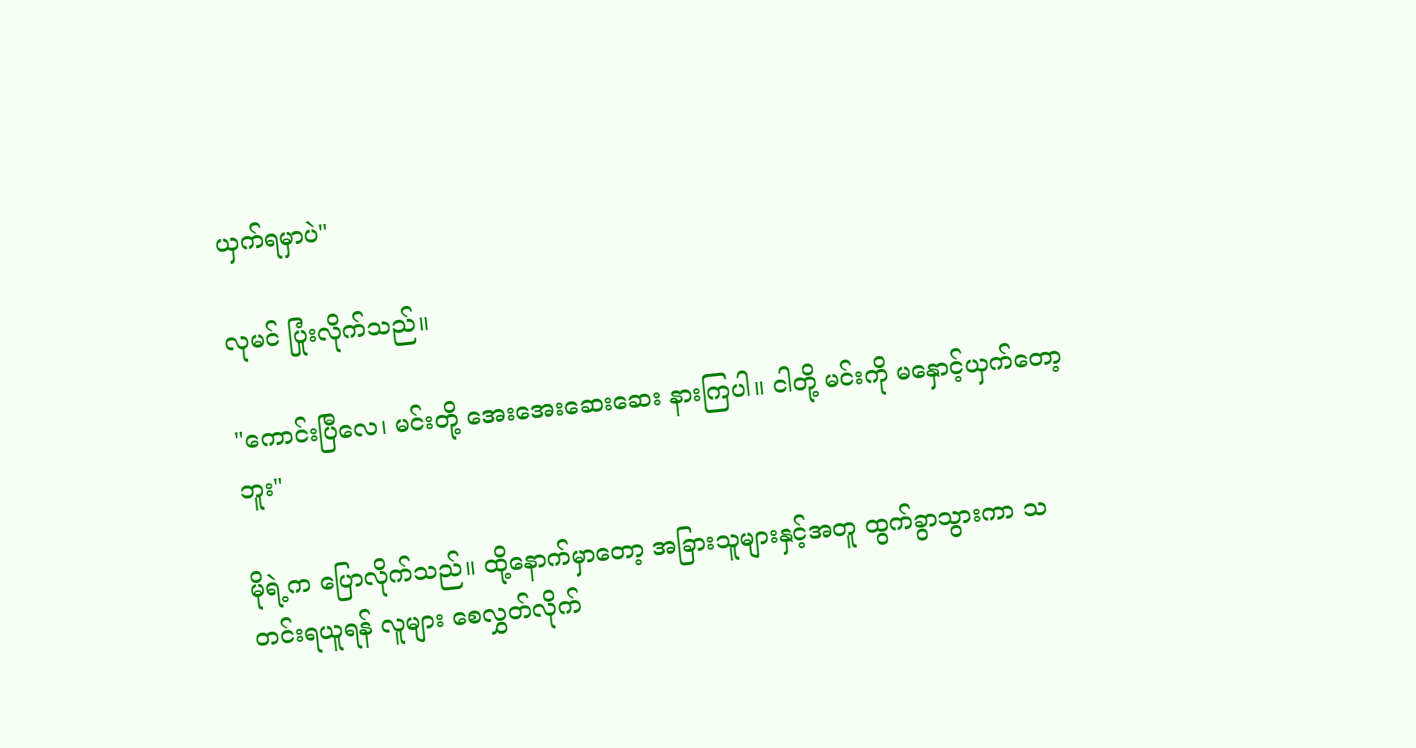ယှက်ရ‌မှာပဲ"

လုမင် ပြုံးလိုက်သည်။

"ကောင်းပြီလေ၊ မင်းတို့ အေးအေးဆေးဆေး နားကြပါ။ ငါတို့ မင်းကို မနှောင့်ယှက်တော့ဘူး"

မိုရဲ့က ပြောလိုက်သည်။ ထို့နောက်မှာတော့ အခြားသူများနှင့်အတူ ထွက်ခွာသွားကာ သတင်းရယူရန် လူများ စေလွှတ်လိုက်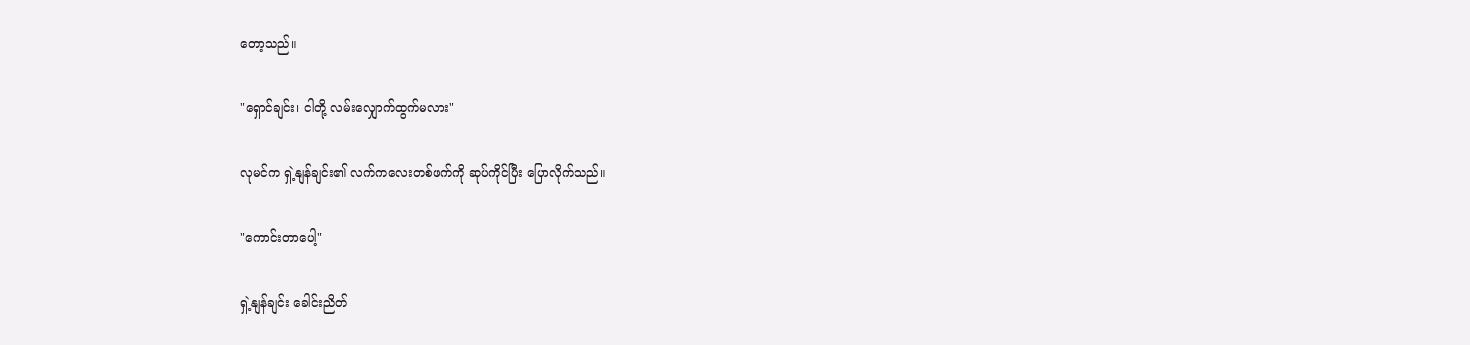တော့သည်။

"ရှောင်ချင်း၊ ငါတို့ လမ်းလျှောက်ထွက်မလား"

လုမင်က ရှဲ့နျန်ချင်း၏ လက်ကလေးတစ်ဖက်ကို ဆုပ်ကိုင်ပြီး ပြောလိုက်သည်။

"ကောင်းတာပေါ့"

ရှဲ့နျန်ချင်း ခေါင်းညိတ်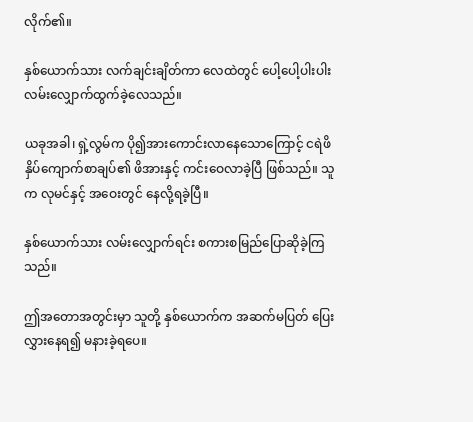လိုက်၏။

နှစ်ယောက်သား လက်ချင်းချိတ်ကာ လေထဲတွင် ပေါ့ပေါ့ပါးပါး လမ်းလျှောက်ထွက်ခဲ့လေသည်။

ယခုအခါ၊ ရှဲ့လွမ်က ပို၍အားကောင်းလာနေသောကြောင့် ငရဲဖိနှိပ်ကျောက်စာချပ်၏ ဖိအားနှင့် ကင်းဝေလာခဲ့ပြီ ဖြစ်သည်။ သူက လုမင်နှင့် အဝေးတွင် နေလို့ရခဲ့ပြီ။

နှစ်ယောက်သား လမ်းလျှောက်ရင်း စကားစမြည်ပြောဆိုခဲ့ကြသည်။

ဤအတောအတွင်းမှာ သူတို့ နှစ်ယောက်က အဆက်မပြတ် ပြေးလွှားနေရ၍ မနားခဲ့ရပေ။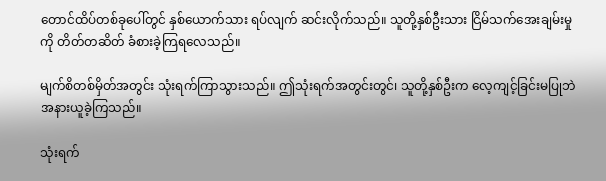တောင်ထိပ်တစ်ခုပေါ်တွင် နှစ်ယောက်သား ရပ်လျက် ဆင်းလိုက်သည်။ သူတို့နှစ်ဦးသား ငြိမ်သက်အေးချမ်းမှုကို တိတ်တဆိတ် ခံစားခဲ့ကြရလေသည်။

မျက်စိတစ်မှိတ်အတွင်း သုံးရက်ကြာသွားသည်။ ဤသုံးရက်အတွင်းတွင်၊ သူတို့နှစ်ဦးက လေ့ကျင့်ခြင်းမပြုဘဲ အနားယူ‌ခဲ့ကြသည်။

သုံးရက်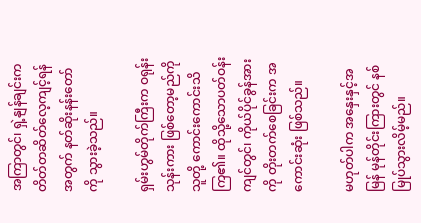အကြာတွင်၊ ရှဲ့နျန်ချင်းက တိတ်တဆိတ်လေ့ကျင့်ရန်အတွက် နတ်ဆိုးနန်းတော်ကို သွားခဲ့သည်။

ရှမ်းဟွမ်တိုက်ကြီးက ဝရုန်းသုန်းကား ဖြစ်တော့မည်ကို သူတို့ ကောင်းကောင်းသိကြ၏။ ထိုသို့သောပတ်ဝန်းကျင်တွင်၊ ကိုယ်ပိုင်ခွန်အားကို တိုးတက်စေခြင်းက အကောင်းဆုံး ဖြစ်သည်။

မဟုတ်ပါက အနှေးနှင့်အမြန် မုန်တိုင်းကြားတွင် နစ်မြုပ်သွားလိမ့်မည်။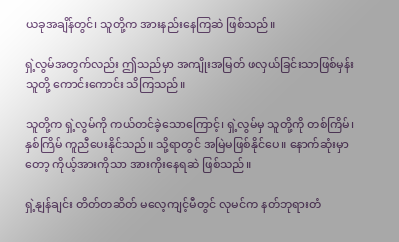ယခုအချိန်တွင်၊ သူတို့က အားနည်းနေကြဆဲ ဖြစ်သည်။

ရှဲ့လွမ်အတွက်လည်း ဤသည်မှာ အကျိုးအမြတ် ဖလှယ်ခြင်းသာဖြစ်မှန်း သူတို့ ကောင်းကောင်း သိကြသည်။

သူတို့က ရှဲ့လွမ်ကို ကယ်တင်ခဲ့သောကြောင့်၊ ရှဲ့လွမ်မှ သူတို့ကို တစ်ကြိမ်၊ နှစ်ကြိမ် ကူညီပေးနိုင်သည်။ သို့ရာတွင် အမြဲမဖြစ်နိုင်ပေ။ နောက်ဆုံးမှာတော့ ကိုယ့်အားကိုသာ အားကိုးနေရဆဲ ဖြစ်သည်။

ရှဲ့နျန်ချင်း တိတ်တဆိတ် မလေ့ကျင့်မီတွင် လုမင်က နတ်ဘုရားတံ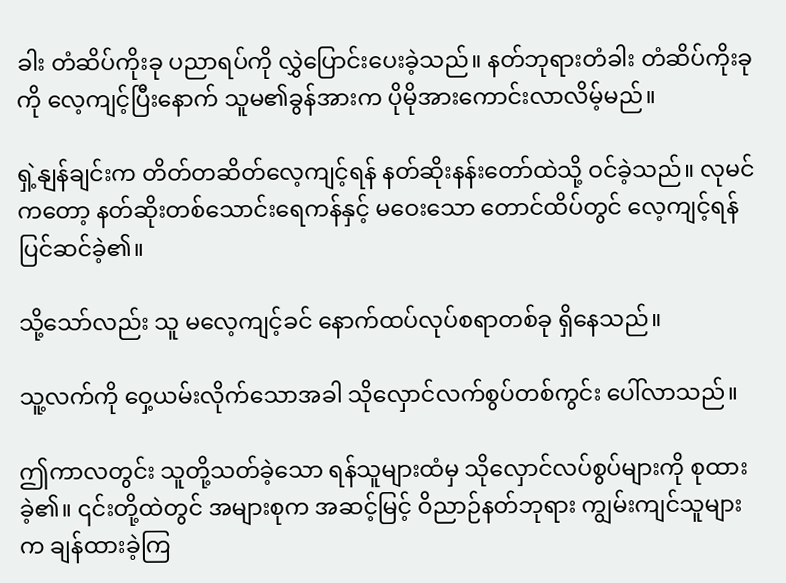ခါး တံဆိပ်ကိုးခု ပညာရပ်ကို လွှဲပြောင်းပေးခဲ့သည်။ နတ်ဘုရားတံခါး တံဆိပ်ကိုးခုကို လေ့ကျင့်ပြီးနောက် သူမ၏ခွန်အားက ပိုမိုအားကောင်းလာလိမ့်မည်။

ရှဲ့နျန်ချင်းက တိတ်တဆိတ်လေ့ကျင့်ရန် နတ်ဆိုးနန်းတော်ထဲသို့ ဝင်ခဲ့သည်။ လုမင်ကတော့ နတ်ဆိုးတစ်သောင်းရေကန်နှင့် မဝေးသော တောင်ထိပ်တွင် လေ့ကျင့်ရန် ပြင်ဆင်ခဲ့၏။

သို့သော်လည်း သူ မလေ့ကျင့်ခင် နောက်ထပ်လုပ်စရာတစ်ခု ရှိနေသည်။

သူ့လက်ကို ဝှေ့ယမ်းလိုက်သောအခါ သိုလှောင်လက်စွပ်တစ်ကွင်း ပေါ်လာသည်။

ဤကာလတွင်း သူတို့သတ်ခဲ့သော ရန်သူများထံမှ သိုလှောင်လပ်စွပ်များကို စုထားခဲ့၏။ ၎င်းတို့ထဲတွင် အများစုက အဆင့်မြင့် ဝိညာဉ်နတ်ဘုရား ကျွမ်းကျင်သူများက ချန်ထားခဲ့ကြ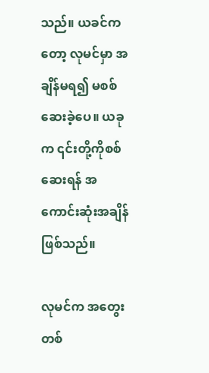သည်။ ယခင်ကတော့ လုမင်မှာ အချိန်မရ၍ မစစ်ဆေးခဲ့ပေ။ ယခုက ၎င်းတို့ကိုစစ်ဆေးရန် အကောင်းဆုံးအချိန် ဖြစ်သည်။

လုမင်က အတွေးတစ်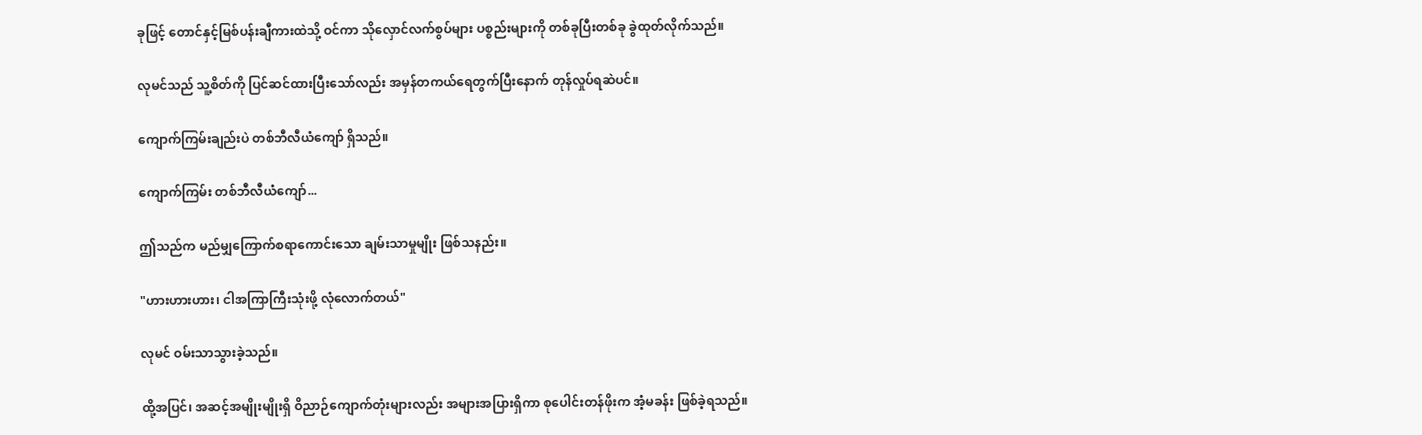ခုဖြင့် တောင်နှင့်မြစ်ပန်းချီကားထဲသို့ ဝင်ကာ သိုလှောင်လက်စွပ်များ ပစ္စည်းများကို တစ်ခုပြီးတစ်ခု ခွဲထုတ်လိုက်သည်။

လုမင်သည် သူ့စိတ်ကို ပြင်ဆင်ထားပြီးသော်လည်း အမှန်တကယ်ရေတွက်ပြီးနောက် တုန်လှုပ်ရဆဲပင်။

ကျောက်ကြမ်းချည်းပဲ တစ်ဘီလီယံကျော် ရှိသည်။

ကျောက်ကြမ်း တစ်ဘီလီယံကျော်...

ဤသည်က မည်မျှကြောက်စရာကောင်းသော ချမ်းသာမှုမျိုး ဖြစ်သနည်း။

"ဟားဟားဟား၊ ငါအကြာကြီးသုံးဖို့ လုံလောက်တယ်"

လုမင် ဝမ်းသာသွားခဲ့သည်။

ထို့အပြင်၊ အဆင့်အမျိုးမျိုးရှိ ဝိညာဉ်ကျောက်တုံးများလည်း အများအပြားရှိကာ စုပေါင်းတန်ဖိုးက အံ့မခန်း ဖြစ်ခဲ့ရသည်။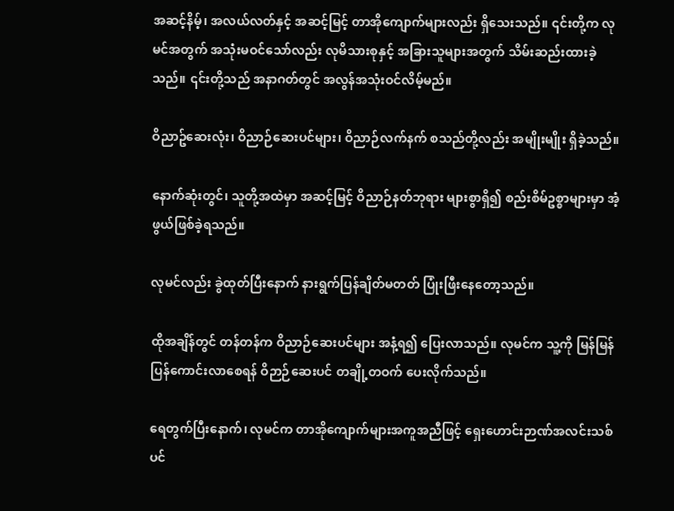အဆင့်နိမ့်၊ အလယ်လတ်နှင့် အဆင့်မြင့် တာအိုကျောက်များလည်း ရှိသေးသည်။ ၎င်းတို့က လုမင်အတွက် အသုံးမဝင်သော်လည်း လုမိသားစုနှင့် အခြားသူများအတွက် သိမ်းဆည်းထားခဲ့သည်။ ၎င်းတို့သည် အနာဂတ်တွင် အလွန်အသုံးဝင်လိမ့်မည်။

ဝိညာဥ်ဆေးလုံး၊ ဝိညာဉ်ဆေးပင်များ၊ ဝိညာဉ်လက်နက် စသည်တို့လည်း အမျိုးမျိုး ရှိခဲ့သည်။

နောက်ဆုံးတွင်၊ သူတို့အထဲမှာ အဆင့်မြင့် ဝိညာဉ်နတ်ဘုရား များစွာရှိ၍ စည်းစိမ်ဥစ္စာများမှာ အံ့ဖွယ်ဖြစ်ခဲ့ရသည်။

လုမင်လည်း ခွဲထုတ်ပြီးနောက် နားရွက်ပြန်ချိတ်မတတ် ပြုံးဖြီးနေတော့သည်။

ထိုအချိန်တွင် တန်တန်က ဝိညာဉ်ဆေးပင်များ အနံ့ရ၍ ပြေးလာသည်။ လုမင်က သူ့ကို မြန်မြန်ပြန်ကောင်းလာစေရန် ဝိဉာဉ်ဆေးပင် တချို့တဝက် ပေးလိုက်သည်။

ရေတွက်ပြီးနောက်၊ လုမင်က တာအိုကျောက်များအကူအညီဖြင့် ရှေးဟောင်းဉာဏ်အလင်းသစ်ပင်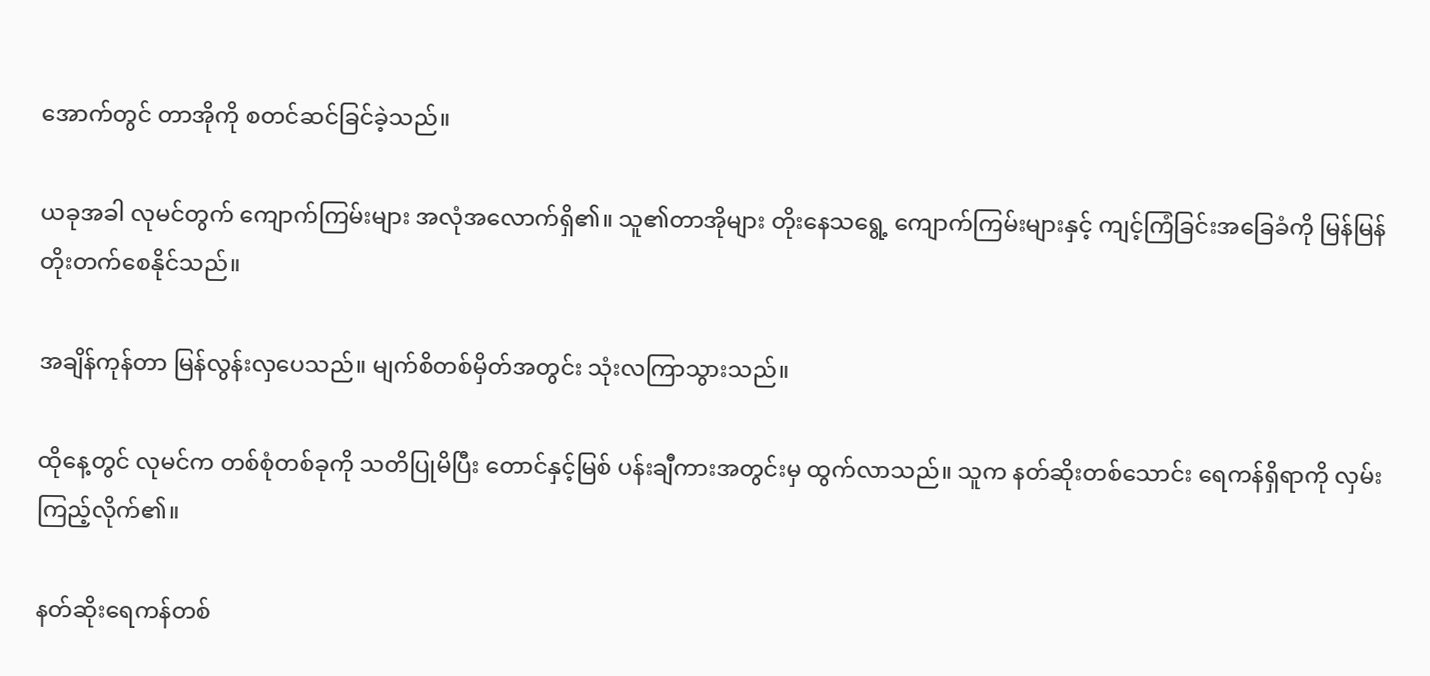အောက်တွင် တာအိုကို စတင်ဆင်ခြင်ခဲ့သည်။

ယခုအခါ လုမင်တွက် ကျောက်ကြမ်းများ အလုံအလောက်ရှိ၏။ သူ၏တာအိုများ တိုးနေသရွေ့ ကျောက်ကြမ်းများနှင့် ကျင့်ကြံခြင်းအခြေခံကို မြန်မြန်တိုးတက်စေနိုင်သည်။

အချိန်ကုန်တာ မြန်လွန်းလှပေသည်။ မျက်စိတစ်မှိတ်အတွင်း သုံးလကြာသွားသည်။

ထိုနေ့တွင် လုမင်က တစ်စုံတစ်ခုကို သတိပြုမိပြီး တောင်နှင့်မြစ် ပန်းချီကားအတွင်းမှ ထွက်လာသည်။ သူက နတ်ဆိုးတစ်သောင်း ရေကန်ရှိရာကို လှမ်းကြည့်လိုက်၏။

နတ်ဆိုးရေကန်တစ်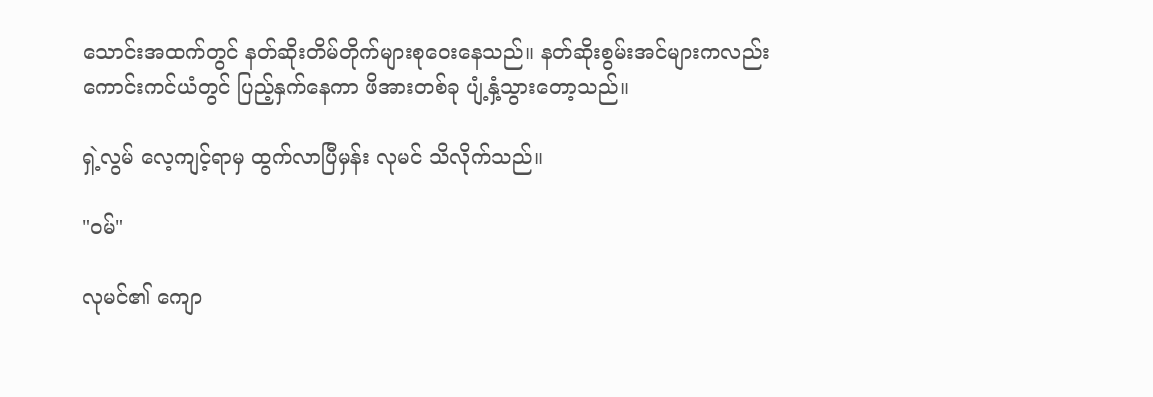သောင်းအထက်တွင် နတ်ဆိုးတိမ်တိုက်များစုဝေးနေသည်။ နတ်ဆိုးစွမ်းအင်များကလည်း ကောင်းကင်ယံတွင် ပြည့်နှက်နေကာ ဖိအားတစ်ခု ပျံ့နှံ့သွားတော့သည်။

ရှဲ့လွမ် လေ့ကျင့်ရာမှ ထွက်လာပြီမှန်း လုမင် သိလိုက်သည်။

"ဝမ်"

လုမင်၏ ကျော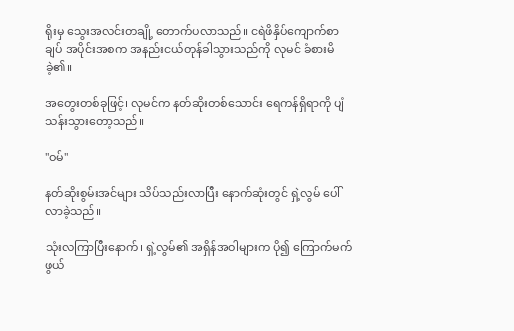ရိုးမှ သွေးအလင်းတချို့ တောက်ပလာသည်။ ငရဲဖိနှိပ်ကျောက်စာချပ် အပိုင်းအစက အနည်းငယ်တုန်ခါသွားသည်ကို လုမင် ခံစားမိခဲ့၏။

အတွေးတစ်ခုဖြင့်၊ လုမင်က နတ်ဆိုးတစ်သောင်း ရေကန်ရှိရာကို ပျံသန်းသွားတော့သည်။

"ဝမ်"

နတ်ဆိုးစွမ်းအင်များ သိပ်သည်းလာပြီး နောက်ဆုံးတွင် ရှဲ့လွမ် ပေါ်လာခဲ့သည်။

သုံးလကြာပြီးနောက်၊ ရှဲ့လွမ်၏ အရှိန်အဝါများက ပို၍ ကြောက်မက်ဖွယ်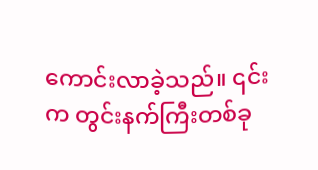ကောင်းလာခဲ့သည်။ ၎င်းက တွင်းနက်ကြီးတစ်ခု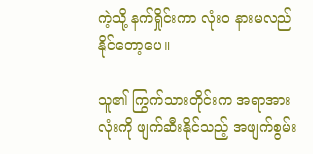ကဲ့သို့ နက်ရှိုင်းကာ လုံးဝ နားမလည်နိုင်တော့ပေ။

သူ၏ ကြွက်သားတိုင်းက အရာအားလုံးကို ဖျက်ဆီးနိုင်သည့် အဖျက်စွမ်း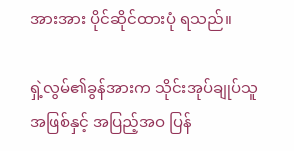အားအား ပိုင်ဆိုင်ထားပုံ ရသည်။

ရှဲ့လွမ်၏ခွန်အားက သိုင်းအုပ်ချုပ်သူအဖြစ်နှင့် အပြည့်အဝ ပြန်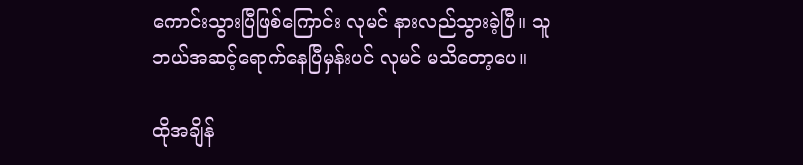ကောင်းသွားပြီဖြစ်ကြောင်း လုမင် နားလည်သွားခဲ့ပြီ။ သူဘယ်အဆင့်ရောက်နေပြီမှန်းပင် လုမင် မသိတော့ပေ။

ထိုအချိန်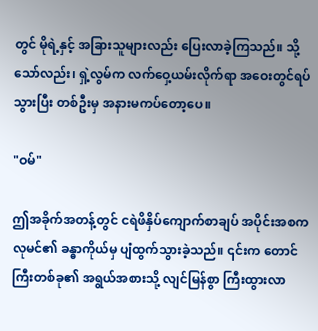တွင် မိုရဲ့နှင့် အခြားသူများလည်း ပြေးလာခဲ့ကြသည်။ သို့သော်လည်း၊ ရှဲ့လွမ်က လက်ဝှေ့ယမ်းလိုက်ရာ အဝေးတွင်ရပ်သွားပြီး တစ်ဦးမှ အနားမကပ်တော့ပေ။

"ဝမ်"

ဤအခိုက်အတန့်တွင် ငရဲဖိနှိပ်ကျောက်စာချပ် အပိုင်းအစက လုမင်၏ ခန္ဓာကိုယ်မှ ပျံထွက်သွားခဲ့သည်။ ၎င်းက တောင်ကြီးတစ်ခု၏ အရွယ်အစားသို့ လျင်မြန်စွာ ကြီးထွားလာ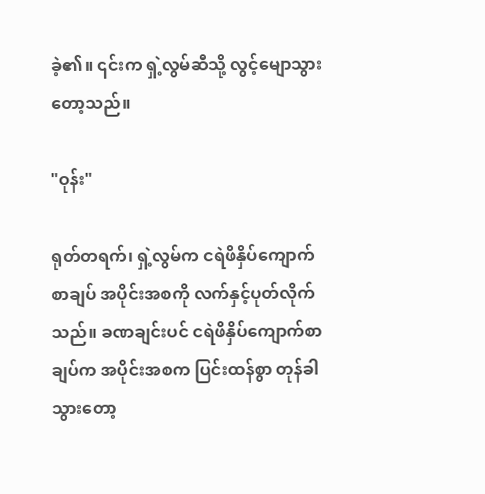ခဲ့၏။ ၎င်းက ရှဲ့လွမ်ဆီသို့ လွင့်မျောသွားတော့သည်။

"ဝုန်း"

ရုတ်တရက်၊ ရှဲ့လွမ်က ငရဲဖိနှိပ်ကျောက်စာချပ် အပိုင်းအစကို လက်နှင့်ပုတ်လိုက်သည်။ ခဏချင်းပင် ငရဲဖိနှိပ်ကျောက်စာချပ်က အပိုင်းအစက ပြင်းထန်စွာ တုန်ခါသွားတော့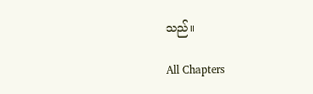သည်။

All Chapters